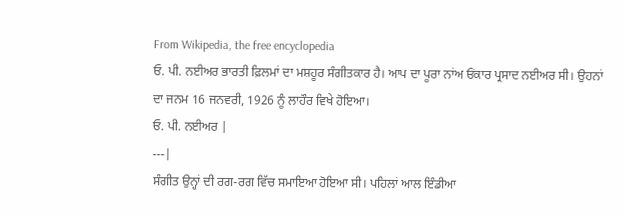From Wikipedia, the free encyclopedia
ਓ. ਪੀ. ਨਈਅਰ ਭਾਰਤੀ ਫ਼ਿਲਮਾਂ ਦਾ ਮਸ਼ਹੂਰ ਸੰਗੀਤਕਾਰ ਹੈ। ਆਪ ਦਾ ਪੂਰਾ ਨਾਂਅ ਓਂਕਾਰ ਪ੍ਰਸਾਦ ਨਈਅਰ ਸੀ। ਉਹਨਾਂ ਦਾ ਜਨਮ 16 ਜਨਵਰੀ, 1926 ਨੂੰ ਲਾਹੌਰ ਵਿਖੇ ਹੋਇਆ।
ਓ. ਪੀ. ਨਈਅਰ |
---|
ਸੰਗੀਤ ਉਨ੍ਹਾਂ ਦੀ ਰਗ-ਰਗ ਵਿੱਚ ਸਮਾਇਆ ਹੋਇਆ ਸੀ। ਪਹਿਲਾਂ ਆਲ ਇੰਡੀਆ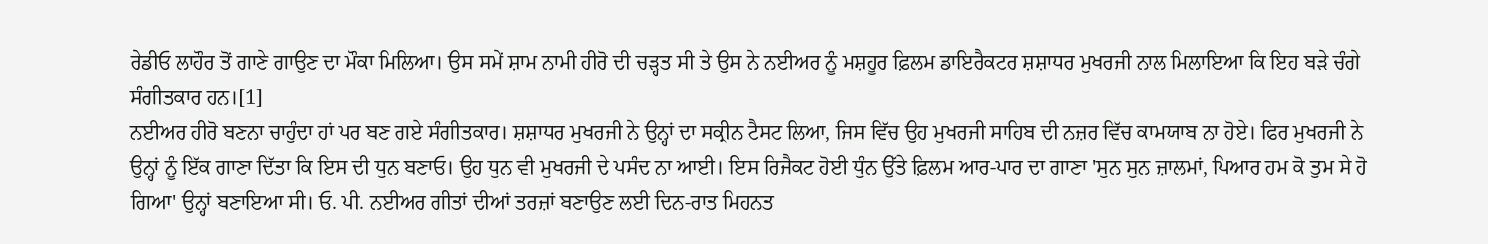ਰੇਡੀਓ ਲਾਹੌਰ ਤੋਂ ਗਾਣੇ ਗਾਉਣ ਦਾ ਮੌਕਾ ਮਿਲਿਆ। ਉਸ ਸਮੇਂ ਸ਼ਾਮ ਨਾਮੀ ਹੀਰੋ ਦੀ ਚੜ੍ਹਤ ਸੀ ਤੇ ਉਸ ਨੇ ਨਈਅਰ ਨੂੰ ਮਸ਼ਹੂਰ ਫ਼ਿਲਮ ਡਾਇਰੈਕਟਰ ਸ਼ਸ਼ਾਧਰ ਮੁਖਰਜੀ ਨਾਲ ਮਿਲਾਇਆ ਕਿ ਇਹ ਬੜੇ ਚੰਗੇ ਸੰਗੀਤਕਾਰ ਹਨ।[1]
ਨਈਅਰ ਹੀਰੋ ਬਣਨਾ ਚਾਹੁੰਦਾ ਹਾਂ ਪਰ ਬਣ ਗਏ ਸੰਗੀਤਕਾਰ। ਸ਼ਸ਼ਾਧਰ ਮੁਖਰਜੀ ਨੇ ਉਨ੍ਹਾਂ ਦਾ ਸਕ੍ਰੀਨ ਟੈਸਟ ਲਿਆ, ਜਿਸ ਵਿੱਚ ਉਹ ਮੁਖਰਜੀ ਸਾਹਿਬ ਦੀ ਨਜ਼ਰ ਵਿੱਚ ਕਾਮਯਾਬ ਨਾ ਹੋਏ। ਫਿਰ ਮੁਖਰਜੀ ਨੇ ਉਨ੍ਹਾਂ ਨੂੰ ਇੱਕ ਗਾਣਾ ਦਿੱਤਾ ਕਿ ਇਸ ਦੀ ਧੁਨ ਬਣਾਓ। ਉਹ ਧੁਨ ਵੀ ਮੁਖਰਜੀ ਦੇ ਪਸੰਦ ਨਾ ਆਈ। ਇਸ ਰਿਜੈਕਟ ਹੋਈ ਧੁੰਨ ਉੱਤੇ ਫ਼ਿਲਮ ਆਰ-ਪਾਰ ਦਾ ਗਾਣਾ 'ਸੁਨ ਸੁਨ ਜ਼ਾਲਮਾਂ, ਪਿਆਰ ਹਮ ਕੋ ਤੁਮ ਸੇ ਹੋ ਗਿਆ' ਉਨ੍ਹਾਂ ਬਣਾਇਆ ਸੀ। ਓ. ਪੀ. ਨਈਅਰ ਗੀਤਾਂ ਦੀਆਂ ਤਰਜ਼ਾਂ ਬਣਾਉਣ ਲਈ ਦਿਨ-ਰਾਤ ਮਿਹਨਤ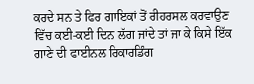ਕਰਦੇ ਸਨ ਤੇ ਫਿਰ ਗਾਇਕਾਂ ਤੋਂ ਰੀਹਰਸਲ ਕਰਵਾਉਣ ਵਿੱਚ ਕਈ-ਕਈ ਦਿਨ ਲੱਗ ਜਾਂਦੇ ਤਾਂ ਜਾ ਕੇ ਕਿਸੇ ਇੱਕ ਗਾਣੇ ਦੀ ਫਾਈਨਲ ਰਿਕਾਰਡਿੰਗ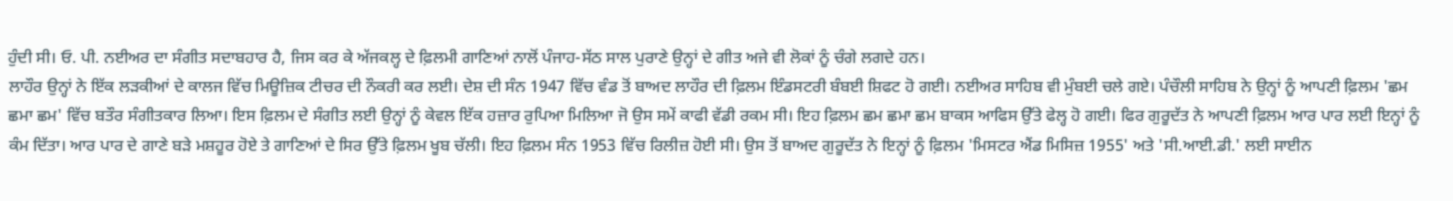ਹੁੰਦੀ ਸੀ। ਓ. ਪੀ. ਨਈਅਰ ਦਾ ਸੰਗੀਤ ਸਦਾਬਹਾਰ ਹੈ, ਜਿਸ ਕਰ ਕੇ ਅੱਜਕਲ੍ਹ ਦੇ ਫ਼ਿਲਮੀ ਗਾਣਿਆਂ ਨਾਲੋਂ ਪੰਜਾਹ-ਸੱਠ ਸਾਲ ਪੁਰਾਣੇ ਉਨ੍ਹਾਂ ਦੇ ਗੀਤ ਅਜੇ ਵੀ ਲੋਕਾਂ ਨੂੰ ਚੰਗੇ ਲਗਦੇ ਹਨ।
ਲਾਹੌਰ ਉਨ੍ਹਾਂ ਨੇ ਇੱਕ ਲੜਕੀਆਂ ਦੇ ਕਾਲਜ ਵਿੱਚ ਮਿਊਜ਼ਿਕ ਟੀਚਰ ਦੀ ਨੌਕਰੀ ਕਰ ਲਈ। ਦੇਸ਼ ਦੀ ਸੰਨ 1947 ਵਿੱਚ ਵੰਡ ਤੋਂ ਬਾਅਦ ਲਾਹੌਰ ਦੀ ਫ਼ਿਲਮ ਇੰਡਸਟਰੀ ਬੰਬਈ ਸ਼ਿਫਟ ਹੋ ਗਈ। ਨਈਅਰ ਸਾਹਿਬ ਵੀ ਮੁੰਬਈ ਚਲੇ ਗਏ। ਪੰਚੌਲੀ ਸਾਹਿਬ ਨੇ ਉਨ੍ਹਾਂ ਨੂੰ ਆਪਣੀ ਫ਼ਿਲਮ 'ਛਮ ਛਮਾ ਛਮ' ਵਿੱਚ ਬਤੌਰ ਸੰਗੀਤਕਾਰ ਲਿਆ। ਇਸ ਫ਼ਿਲਮ ਦੇ ਸੰਗੀਤ ਲਈ ਉਨ੍ਹਾਂ ਨੂੰ ਕੇਵਲ ਇੱਕ ਹਜ਼ਾਰ ਰੁਪਿਆ ਮਿਲਿਆ ਜੋ ਉਸ ਸਮੇਂ ਕਾਫੀ ਵੱਡੀ ਰਕਮ ਸੀ। ਇਹ ਫ਼ਿਲਮ ਛਮ ਛਮਾ ਛਮ ਬਾਕਸ ਆਫਿਸ ਉੱਤੇ ਫੇਲ੍ਹ ਹੋ ਗਈ। ਫਿਰ ਗੁਰੂਦੱਤ ਨੇ ਆਪਣੀ ਫ਼ਿਲਮ ਆਰ ਪਾਰ ਲਈ ਇਨ੍ਹਾਂ ਨੂੰ ਕੰਮ ਦਿੱਤਾ। ਆਰ ਪਾਰ ਦੇ ਗਾਣੇ ਬੜੇ ਮਸ਼ਹੂਰ ਹੋਏ ਤੇ ਗਾਣਿਆਂ ਦੇ ਸਿਰ ਉੱਤੇ ਫ਼ਿਲਮ ਖੂਬ ਚੱਲੀ। ਇਹ ਫ਼ਿਲਮ ਸੰਨ 1953 ਵਿੱਚ ਰਿਲੀਜ਼ ਹੋਈ ਸੀ। ਉਸ ਤੋਂ ਬਾਅਦ ਗੁਰੂਦੱਤ ਨੇ ਇਨ੍ਹਾਂ ਨੂੰ ਫ਼ਿਲਮ 'ਮਿਸਟਰ ਐਂਡ ਮਿਸਿਜ਼ 1955' ਅਤੇ 'ਸੀ.ਆਈ.ਡੀ.' ਲਈ ਸਾਈਨ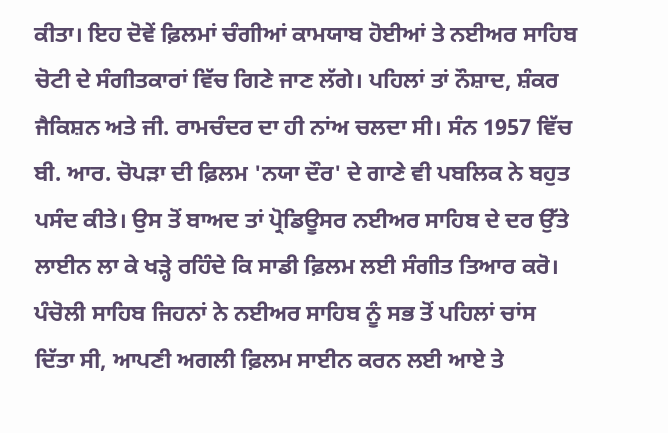ਕੀਤਾ। ਇਹ ਦੋਵੇਂ ਫ਼ਿਲਮਾਂ ਚੰਗੀਆਂ ਕਾਮਯਾਬ ਹੋਈਆਂ ਤੇ ਨਈਅਰ ਸਾਹਿਬ ਚੋਟੀ ਦੇ ਸੰਗੀਤਕਾਰਾਂ ਵਿੱਚ ਗਿਣੇ ਜਾਣ ਲੱਗੇ। ਪਹਿਲਾਂ ਤਾਂ ਨੌਸ਼ਾਦ, ਸ਼ੰਕਰ ਜੈਕਿਸ਼ਨ ਅਤੇ ਜੀ. ਰਾਮਚੰਦਰ ਦਾ ਹੀ ਨਾਂਅ ਚਲਦਾ ਸੀ। ਸੰਨ 1957 ਵਿੱਚ ਬੀ. ਆਰ. ਚੋਪੜਾ ਦੀ ਫ਼ਿਲਮ 'ਨਯਾ ਦੌਰ' ਦੇ ਗਾਣੇ ਵੀ ਪਬਲਿਕ ਨੇ ਬਹੁਤ ਪਸੰਦ ਕੀਤੇ। ਉਸ ਤੋਂ ਬਾਅਦ ਤਾਂ ਪ੍ਰੋਡਿਊਸਰ ਨਈਅਰ ਸਾਹਿਬ ਦੇ ਦਰ ਉੱਤੇ ਲਾਈਨ ਲਾ ਕੇ ਖੜ੍ਹੇ ਰਹਿੰਦੇ ਕਿ ਸਾਡੀ ਫ਼ਿਲਮ ਲਈ ਸੰਗੀਤ ਤਿਆਰ ਕਰੋ। ਪੰਚੋਲੀ ਸਾਹਿਬ ਜਿਹਨਾਂ ਨੇ ਨਈਅਰ ਸਾਹਿਬ ਨੂੰ ਸਭ ਤੋਂ ਪਹਿਲਾਂ ਚਾਂਸ ਦਿੱਤਾ ਸੀ, ਆਪਣੀ ਅਗਲੀ ਫ਼ਿਲਮ ਸਾਈਨ ਕਰਨ ਲਈ ਆਏ ਤੇ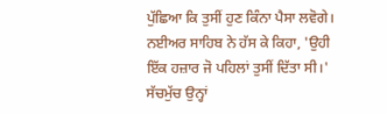ਪੁੱਛਿਆ ਕਿ ਤੁਸੀਂ ਹੁਣ ਕਿੰਨਾ ਪੈਸਾ ਲਵੋਗੇ। ਨਈਅਰ ਸਾਹਿਬ ਨੇ ਹੱਸ ਕੇ ਕਿਹਾ, 'ਉਹੀ ਇੱਕ ਹਜ਼ਾਰ ਜੋ ਪਹਿਲਾਂ ਤੁਸੀਂ ਦਿੱਤਾ ਸੀ।' ਸੱਚਮੁੱਚ ਉਨ੍ਹਾਂ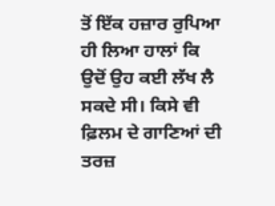ਤੋਂ ਇੱਕ ਹਜ਼ਾਰ ਰੁਪਿਆ ਹੀ ਲਿਆ ਹਾਲਾਂ ਕਿ ਉਦੋਂ ਉਹ ਕਈ ਲੱਖ ਲੈ ਸਕਦੇ ਸੀ। ਕਿਸੇ ਵੀ ਫ਼ਿਲਮ ਦੇ ਗਾਣਿਆਂ ਦੀ ਤਰਜ਼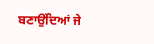ਬਣਾਉਂਦਿਆਂ ਜੇ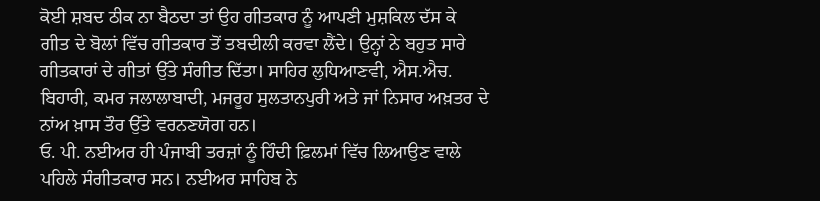ਕੋਈ ਸ਼ਬਦ ਠੀਕ ਨਾ ਬੈਠਦਾ ਤਾਂ ਉਹ ਗੀਤਕਾਰ ਨੂੰ ਆਪਣੀ ਮੁਸ਼ਕਿਲ ਦੱਸ ਕੇ ਗੀਤ ਦੇ ਬੋਲਾਂ ਵਿੱਚ ਗੀਤਕਾਰ ਤੋਂ ਤਬਦੀਲੀ ਕਰਵਾ ਲੈਂਦੇ। ਉਨ੍ਹਾਂ ਨੇ ਬਹੁਤ ਸਾਰੇ ਗੀਤਕਾਰਾਂ ਦੇ ਗੀਤਾਂ ਉੱਤੇ ਸੰਗੀਤ ਦਿੱਤਾ। ਸਾਹਿਰ ਲੁਧਿਆਣਵੀ, ਐਸ.ਐਚ. ਬਿਹਾਰੀ, ਕਮਰ ਜਲਾਲਾਬਾਦੀ, ਮਜਰੂਹ ਸੁਲਤਾਨਪੁਰੀ ਅਤੇ ਜਾਂ ਨਿਸਾਰ ਅਖ਼ਤਰ ਦੇ ਨਾਂਅ ਖ਼ਾਸ ਤੌਰ ਉੱਤੇ ਵਰਨਣਯੋਗ ਹਨ।
ਓ. ਪੀ. ਨਈਅਰ ਹੀ ਪੰਜਾਬੀ ਤਰਜ਼ਾਂ ਨੂੰ ਹਿੰਦੀ ਫ਼ਿਲਮਾਂ ਵਿੱਚ ਲਿਆਉਣ ਵਾਲੇ ਪਹਿਲੇ ਸੰਗੀਤਕਾਰ ਸਨ। ਨਈਅਰ ਸਾਹਿਬ ਨੇ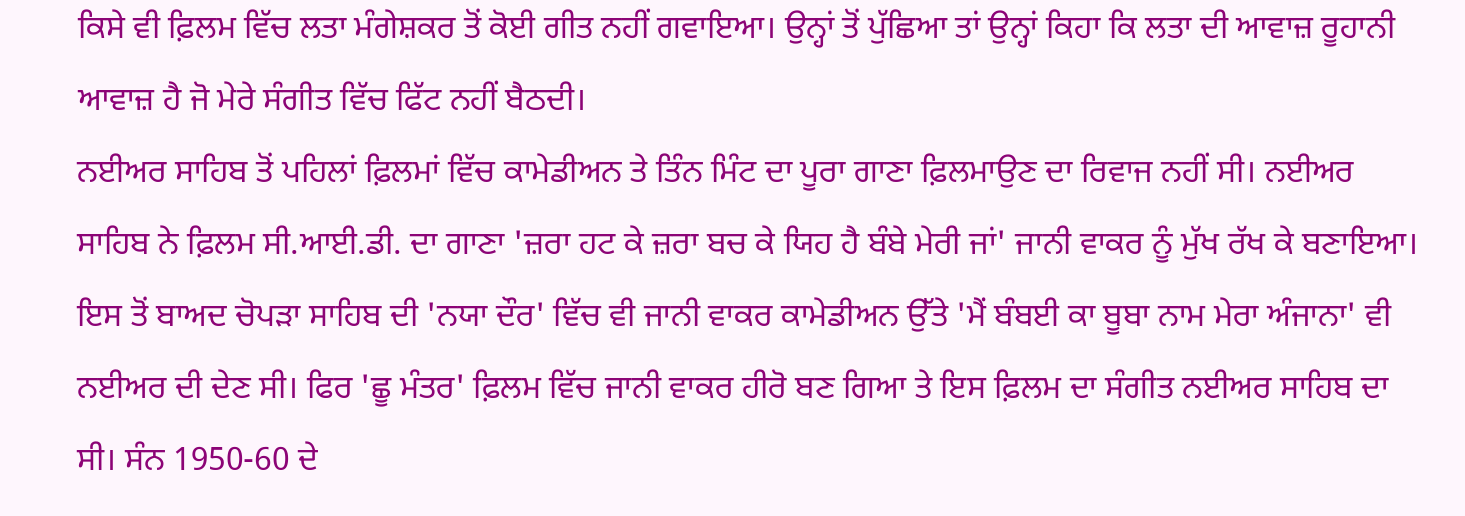ਕਿਸੇ ਵੀ ਫ਼ਿਲਮ ਵਿੱਚ ਲਤਾ ਮੰਗੇਸ਼ਕਰ ਤੋਂ ਕੋਈ ਗੀਤ ਨਹੀਂ ਗਵਾਇਆ। ਉਨ੍ਹਾਂ ਤੋਂ ਪੁੱਛਿਆ ਤਾਂ ਉਨ੍ਹਾਂ ਕਿਹਾ ਕਿ ਲਤਾ ਦੀ ਆਵਾਜ਼ ਰੂਹਾਨੀ ਆਵਾਜ਼ ਹੈ ਜੋ ਮੇਰੇ ਸੰਗੀਤ ਵਿੱਚ ਫਿੱਟ ਨਹੀਂ ਬੈਠਦੀ।
ਨਈਅਰ ਸਾਹਿਬ ਤੋਂ ਪਹਿਲਾਂ ਫ਼ਿਲਮਾਂ ਵਿੱਚ ਕਾਮੇਡੀਅਨ ਤੇ ਤਿੰਨ ਮਿੰਟ ਦਾ ਪੂਰਾ ਗਾਣਾ ਫ਼ਿਲਮਾਉਣ ਦਾ ਰਿਵਾਜ ਨਹੀਂ ਸੀ। ਨਈਅਰ ਸਾਹਿਬ ਨੇ ਫ਼ਿਲਮ ਸੀ.ਆਈ.ਡੀ. ਦਾ ਗਾਣਾ 'ਜ਼ਰਾ ਹਟ ਕੇ ਜ਼ਰਾ ਬਚ ਕੇ ਯਿਹ ਹੈ ਬੰਬੇ ਮੇਰੀ ਜਾਂ' ਜਾਨੀ ਵਾਕਰ ਨੂੰ ਮੁੱਖ ਰੱਖ ਕੇ ਬਣਾਇਆ। ਇਸ ਤੋਂ ਬਾਅਦ ਚੋਪੜਾ ਸਾਹਿਬ ਦੀ 'ਨਯਾ ਦੌਰ' ਵਿੱਚ ਵੀ ਜਾਨੀ ਵਾਕਰ ਕਾਮੇਡੀਅਨ ਉੱਤੇ 'ਮੈਂ ਬੰਬਈ ਕਾ ਬੂਬਾ ਨਾਮ ਮੇਰਾ ਅੰਜਾਨਾ' ਵੀ ਨਈਅਰ ਦੀ ਦੇਣ ਸੀ। ਫਿਰ 'ਛੂ ਮੰਤਰ' ਫ਼ਿਲਮ ਵਿੱਚ ਜਾਨੀ ਵਾਕਰ ਹੀਰੋ ਬਣ ਗਿਆ ਤੇ ਇਸ ਫ਼ਿਲਮ ਦਾ ਸੰਗੀਤ ਨਈਅਰ ਸਾਹਿਬ ਦਾ ਸੀ। ਸੰਨ 1950-60 ਦੇ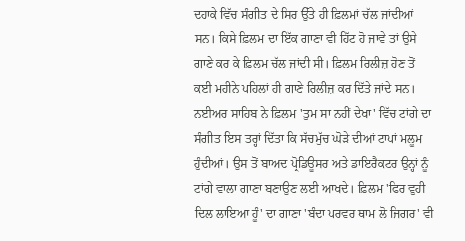ਦਹਾਕੇ ਵਿੱਚ ਸੰਗੀਤ ਦੇ ਸਿਰ ਉੱਤੇ ਹੀ ਫ਼ਿਲਮਾਂ ਚੱਲ ਜਾਂਦੀਆਂ ਸਨ। ਕਿਸੇ ਫ਼ਿਲਮ ਦਾ ਇੱਕ ਗਾਣਾ ਵੀ ਹਿੱਟ ਹੋ ਜਾਵੇ ਤਾਂ ਉਸੇ ਗਾਣੇ ਕਰ ਕੇ ਫ਼ਿਲਮ ਚੱਲ ਜਾਂਦੀ ਸੀ। ਫ਼ਿਲਮ ਰਿਲੀਜ਼ ਹੋਣ ਤੋਂ ਕਈ ਮਹੀਨੇ ਪਹਿਲਾਂ ਹੀ ਗਾਣੇ ਰਿਲੀਜ਼ ਕਰ ਦਿੱਤੇ ਜਾਂਦੇ ਸਨ।
ਨਈਅਰ ਸਾਹਿਬ ਨੇ ਫ਼ਿਲਮ 'ਤੁਮ ਸਾ ਨਹੀਂ ਦੇਖਾ' ਵਿੱਚ ਟਾਂਗੇ ਦਾ ਸੰਗੀਤ ਇਸ ਤਰ੍ਹਾਂ ਦਿੱਤਾ ਕਿ ਸੱਚਮੁੱਚ ਘੋੜੇ ਦੀਆਂ ਟਾਪਾਂ ਮਲੂਮ ਹੁੰਦੀਆਂ। ਉਸ ਤੋਂ ਬਾਅਦ ਪ੍ਰੋਡਿਊਸਰ ਅਤੇ ਡਾਇਰੈਕਟਰ ਉਨ੍ਹਾਂ ਨੂੰ ਟਾਂਗੇ ਵਾਲਾ ਗਾਣਾ ਬਣਾਉਣ ਲਈ ਆਖਦੇ। ਫ਼ਿਲਮ 'ਫਿਰ ਵੁਹੀ ਦਿਲ ਲਾਇਆ ਹੂੰ' ਦਾ ਗਾਣਾ 'ਬੰਦਾ ਪਰਵਰ ਥਾਮ ਲੋ ਜਿਗਰ' ਵੀ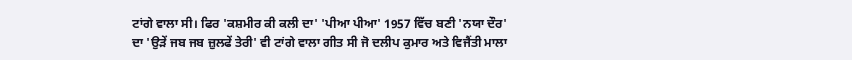ਟਾਂਗੇ ਵਾਲਾ ਸੀ। ਫਿਰ 'ਕਸ਼ਮੀਰ ਕੀ ਕਲੀ ਦਾ' 'ਪੀਆ ਪੀਆ' 1957 ਵਿੱਚ ਬਣੀ 'ਨਯਾ ਦੌਰ' ਦਾ 'ਉੜੇਂ ਜਬ ਜਬ ਜ਼ੁਲਫੇਂ ਤੇਰੀ' ਵੀ ਟਾਂਗੇ ਵਾਲਾ ਗੀਤ ਸੀ ਜੋ ਦਲੀਪ ਕੁਮਾਰ ਅਤੇ ਵਿਜੈਂਤੀ ਮਾਲਾ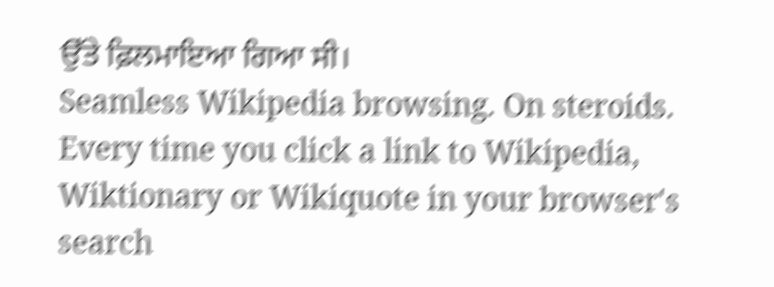ਉੱਤੇ ਫ਼ਿਲਮਾਇਆ ਗਿਆ ਸੀ।
Seamless Wikipedia browsing. On steroids.
Every time you click a link to Wikipedia, Wiktionary or Wikiquote in your browser's search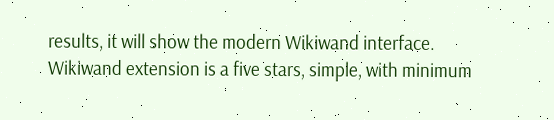results, it will show the modern Wikiwand interface.
Wikiwand extension is a five stars, simple, with minimum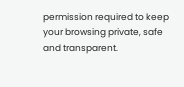permission required to keep your browsing private, safe and transparent.